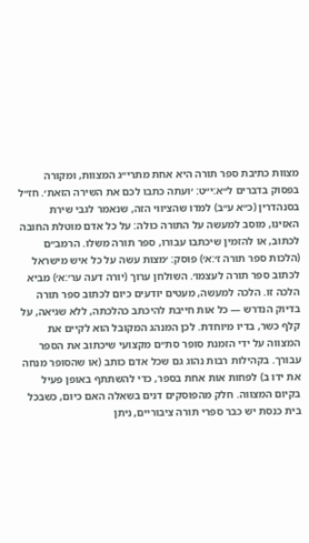מצוות כתיבת ספר תורה היא אחת מתרי״ג המצוות, ומקורה בפסוק בדברים ל״א:י״ט: ׳ועתה כתבו לכם את השירה הזאת׳. חז״ל בסנהדרין (כ״א ע״ב) למדו שהציווי הזה, שנאמר לגבי שירת האזינו, מוסב למעשה על התורה כולה: על כל אדם מוטלת החובה לכתוב, או להזמין שיכתבו עבורו, ספר תורה משלו. הרמב״ם (הלכות ספר תורה ז׳:א׳) פוסק: ׳מצות עשה על כל איש מישראל לכתוב ספר תורה לעצמו׳. השולחן ערוך (יורה דעה ער׳:א׳) מביא הלכה זו. הלכה למעשה, מעטים יודעים כיום לכתוב ספר תורה בדיוק הנדרש — כל אות חייבת להיכתב כהלכתה, ללא שגיאה, על קלף כשר, בדיו מיוחדת. לכן המנהג המקובל הוא לקיים את המצווה על ידי הזמנת סופר סת״ם מקצועי שיכתוב את הספר עבורך. בקהילות רבות נהוג גם שכל אדם כותב (או שהסופר מנחה את ידו ב) לפחות אות אחת בספר, כדי להשתתף באופן פעיל בקיום המצווה. חלק מהפוסקים דנים בשאלה האם כיום, כשבכל בית כנסת יש כבר ספרי תורה ציבוריים, ניתן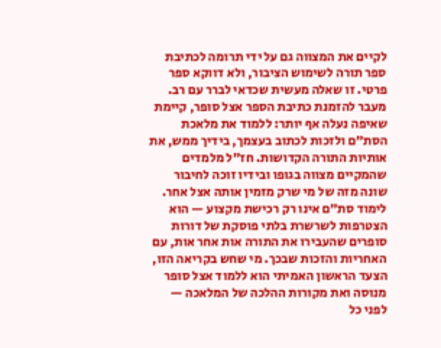לקיים את המצווה גם על ידי תרומה לכתיבת ספר תורה לשימוש הציבור, ולא דווקא ספר פרטי. זו שאלה מעשית שכדאי לברר עם רב. מעבר להזמנת כתיבת הספר אצל סופר, קיימת שאיפה נעלה אף יותר: ללמוד את מלאכת הסת״ם ולזכות לכתוב בעצמך, בידיך ממש, את אותיות התורה הקדושות. חז״ל מלמדים שהמקיים מצווה בגופו ובידיו זוכה לחיבור שונה מזה של מי שרק מזמין אותה אצל אחר. לימוד סת״ם אינו רק רכישת מקצוע — הוא הצטרפות לשרשרת בלתי פוסקת של דורות סופרים שהעבירו את התורה אות אחר אות, עם האחריות והזכות שבכך. מי שחש בקריאה הזו, הצעד הראשון האמיתי הוא ללמוד אצל סופר מנוסה ואת מקורות ההלכה של המלאכה — לפני כל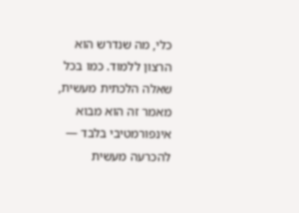כלי, מה שנדרש הוא הרצון ללמוד. כמו בכל שאלה הלכתית מעשית, מאמר זה הוא מבוא אינפורמטיבי בלבד — להכרעה מעשית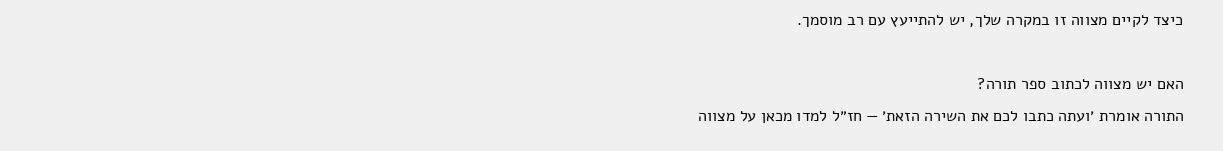כיצד לקיים מצווה זו במקרה שלך, יש להתייעץ עם רב מוסמך.

האם יש מצווה לכתוב ספר תורה?
התורה אומרת ׳ועתה כתבו לכם את השירה הזאת׳ — חז״ל למדו מכאן על מצווה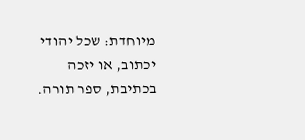מיוחדת: שכל יהודי יכתוב, או יזכה בכתיבת, ספר תורה.